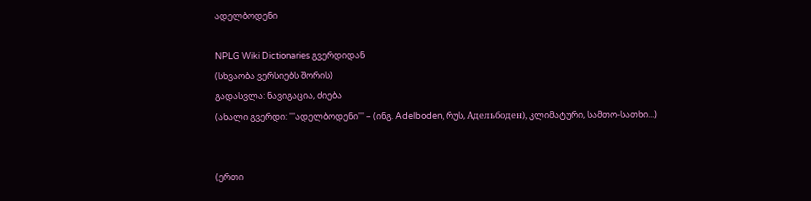ადელბოდენი

NPLG Wiki Dictionaries გვერდიდან
(სხვაობა ვერსიებს შორის)
გადასვლა: ნავიგაცია, ძიება
(ახალი გვერდი: '''ადელბოდენი''' – (ინგ. Adelboden, რუს, Адельбоден), კლიმატური, სამთო-სათხი...)


(ერთი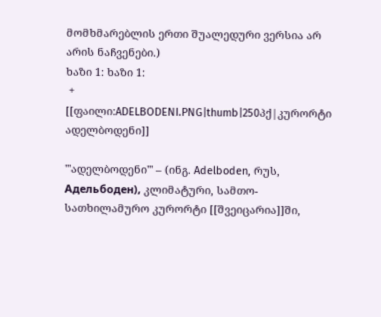მომხმარებლის ერთი შუალედური ვერსია არ არის ნაჩვენები.)
ხაზი 1: ხაზი 1:
 +
[[ფაილი:ADELBODENI.PNG|thumb|250პქ|კურორტი ადელბოდენი]]

'''ადელბოდენი''' – (ინგ. Adelboden, რუს, Адельбоден), კლიმატური, სამთო-სათხილამურო კურორტი [[შვეიცარია]]ში,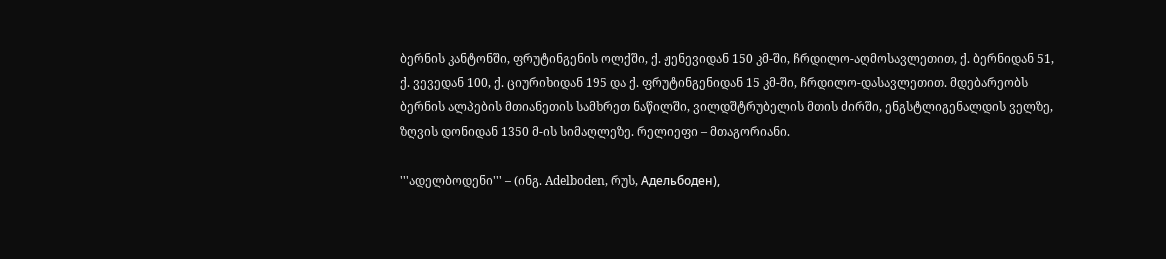ბერნის კანტონში, ფრუტინგენის ოლქში, ქ. ჟენევიდან 150 კმ-ში, ჩრდილო-აღმოსავლეთით, ქ. ბერნიდან 51, ქ. ვევედან 100, ქ. ციურიხიდან 195 და ქ. ფრუტინგენიდან 15 კმ-ში, ჩრდილო-დასავლეთით. მდებარეობს ბერნის ალპების მთიანეთის სამხრეთ ნაწილში, ვილდშტრუბელის მთის ძირში, ენგსტლიგენალდის ველზე, ზღვის დონიდან 1350 მ-ის სიმაღლეზე. რელიეფი – მთაგორიანი.

'''ადელბოდენი''' – (ინგ. Adelboden, რუს, Адельбоден),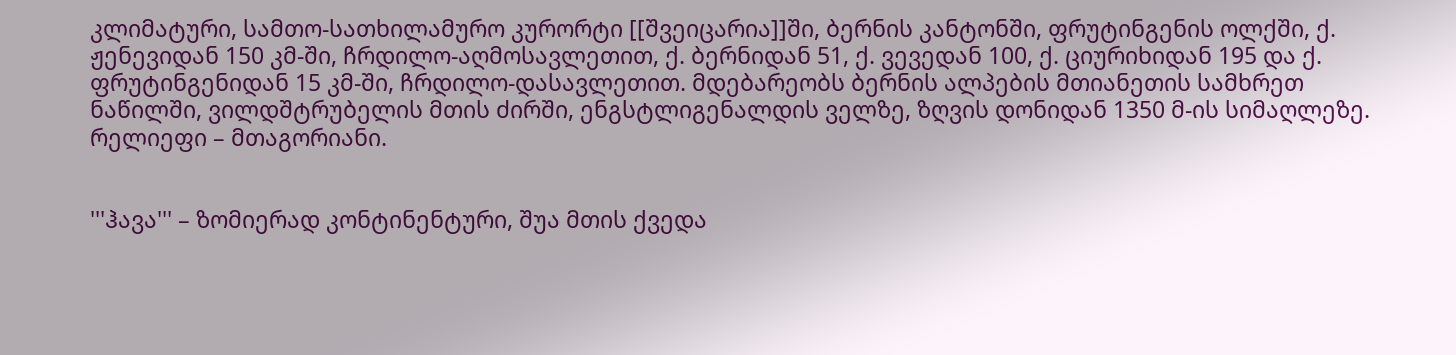კლიმატური, სამთო-სათხილამურო კურორტი [[შვეიცარია]]ში, ბერნის კანტონში, ფრუტინგენის ოლქში, ქ. ჟენევიდან 150 კმ-ში, ჩრდილო-აღმოსავლეთით, ქ. ბერნიდან 51, ქ. ვევედან 100, ქ. ციურიხიდან 195 და ქ. ფრუტინგენიდან 15 კმ-ში, ჩრდილო-დასავლეთით. მდებარეობს ბერნის ალპების მთიანეთის სამხრეთ ნაწილში, ვილდშტრუბელის მთის ძირში, ენგსტლიგენალდის ველზე, ზღვის დონიდან 1350 მ-ის სიმაღლეზე. რელიეფი – მთაგორიანი.


'''ჰავა''' – ზომიერად კონტინენტური, შუა მთის ქვედა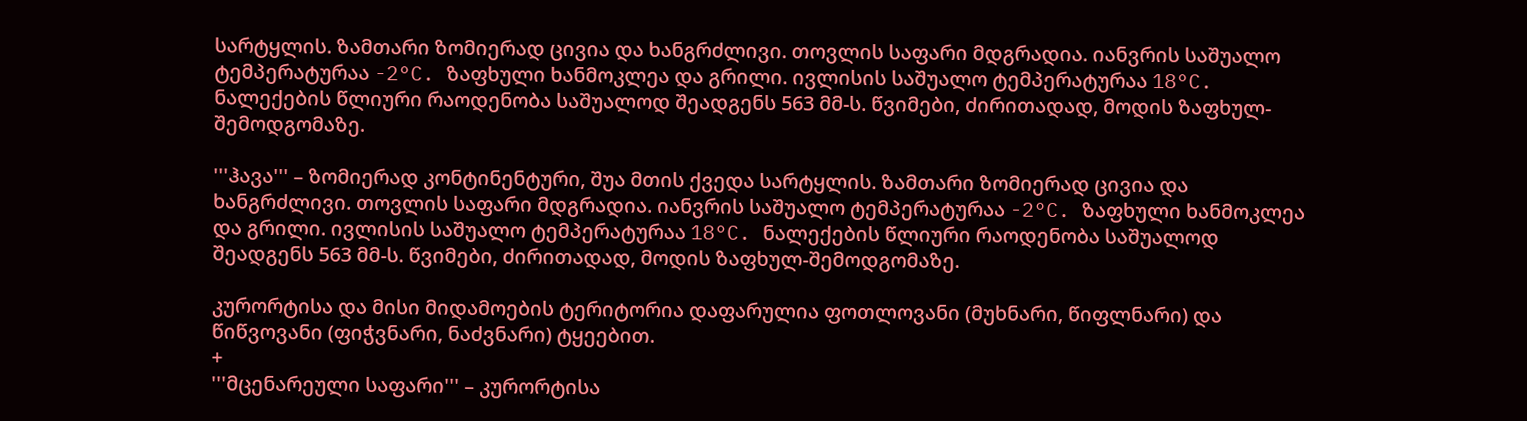სარტყლის. ზამთარი ზომიერად ცივია და ხანგრძლივი. თოვლის საფარი მდგრადია. იანვრის საშუალო ტემპერატურაა -2°C. ზაფხული ხანმოკლეა და გრილი. ივლისის საშუალო ტემპერატურაა 18°C. ნალექების წლიური რაოდენობა საშუალოდ შეადგენს 563 მმ-ს. წვიმები, ძირითადად, მოდის ზაფხულ-შემოდგომაზე.

'''ჰავა''' – ზომიერად კონტინენტური, შუა მთის ქვედა სარტყლის. ზამთარი ზომიერად ცივია და ხანგრძლივი. თოვლის საფარი მდგრადია. იანვრის საშუალო ტემპერატურაა -2°C. ზაფხული ხანმოკლეა და გრილი. ივლისის საშუალო ტემპერატურაა 18°C. ნალექების წლიური რაოდენობა საშუალოდ შეადგენს 563 მმ-ს. წვიმები, ძირითადად, მოდის ზაფხულ-შემოდგომაზე.

კურორტისა და მისი მიდამოების ტერიტორია დაფარულია ფოთლოვანი (მუხნარი, წიფლნარი) და წიწვოვანი (ფიჭვნარი, ნაძვნარი) ტყეებით.
+
'''მცენარეული საფარი''' – კურორტისა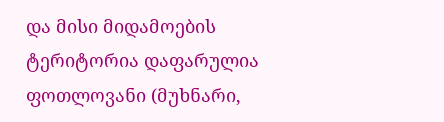და მისი მიდამოების ტერიტორია დაფარულია ფოთლოვანი (მუხნარი,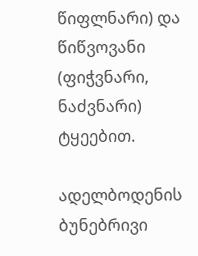წიფლნარი) და წიწვოვანი (ფიჭვნარი, ნაძვნარი) ტყეებით.

ადელბოდენის ბუნებრივი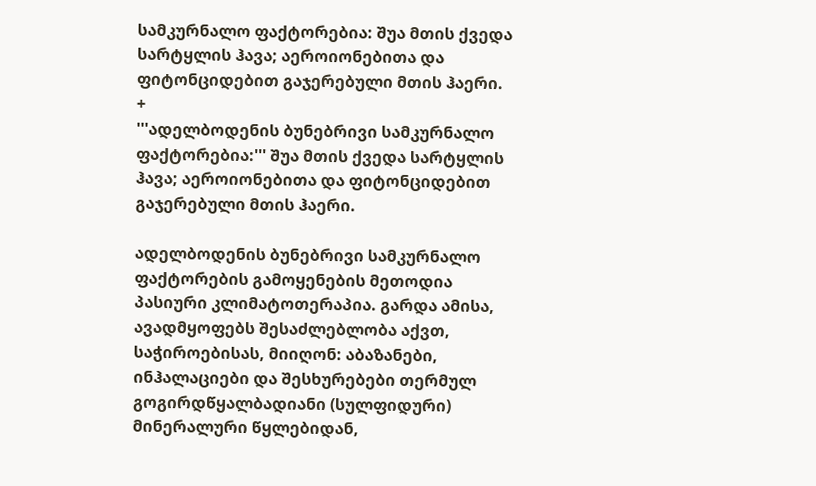სამკურნალო ფაქტორებია: შუა მთის ქვედა სარტყლის ჰავა; აეროიონებითა და ფიტონციდებით გაჯერებული მთის ჰაერი.
+
'''ადელბოდენის ბუნებრივი სამკურნალო ფაქტორებია:''' შუა მთის ქვედა სარტყლის ჰავა; აეროიონებითა და ფიტონციდებით გაჯერებული მთის ჰაერი.

ადელბოდენის ბუნებრივი სამკურნალო ფაქტორების გამოყენების მეთოდია პასიური კლიმატოთერაპია. გარდა ამისა, ავადმყოფებს შესაძლებლობა აქვთ, საჭიროებისას, მიიღონ: აბაზანები, ინჰალაციები და შესხურებები თერმულ გოგირდწყალბადიანი (სულფიდური) მინერალური წყლებიდან,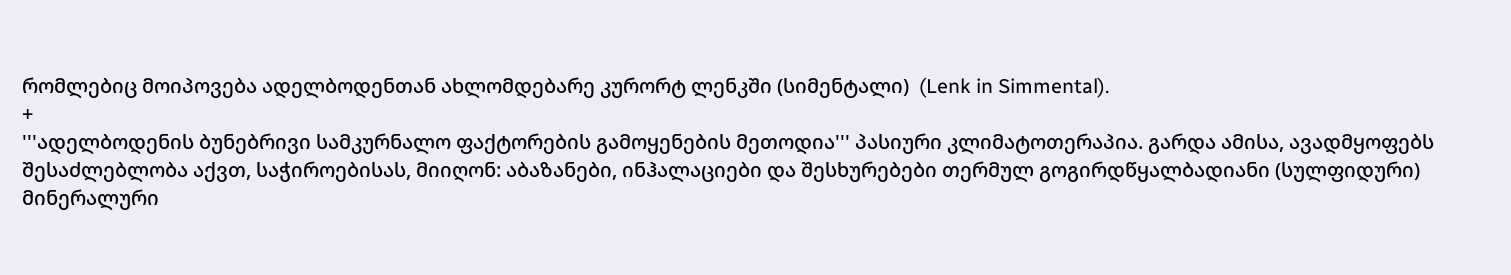რომლებიც მოიპოვება ადელბოდენთან ახლომდებარე კურორტ ლენკში (სიმენტალი)  (Lenk in Simmental).
+
'''ადელბოდენის ბუნებრივი სამკურნალო ფაქტორების გამოყენების მეთოდია''' პასიური კლიმატოთერაპია. გარდა ამისა, ავადმყოფებს შესაძლებლობა აქვთ, საჭიროებისას, მიიღონ: აბაზანები, ინჰალაციები და შესხურებები თერმულ გოგირდწყალბადიანი (სულფიდური) მინერალური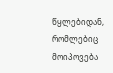წყლებიდან, რომლებიც მოიპოვება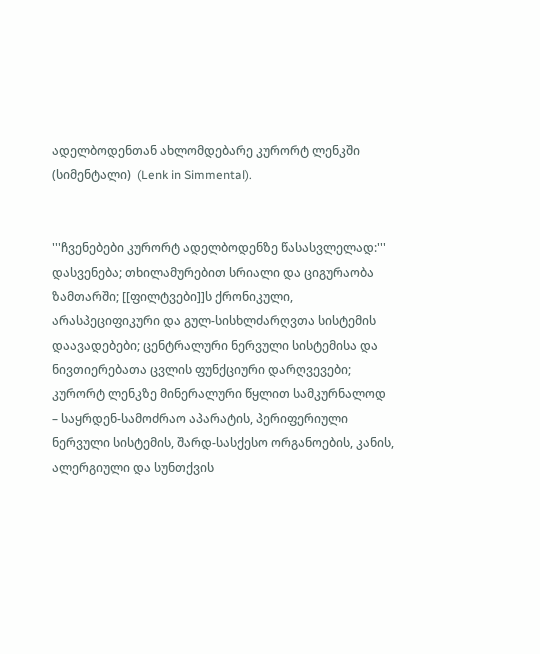ადელბოდენთან ახლომდებარე კურორტ ლენკში (სიმენტალი)  (Lenk in Simmental).


'''ჩვენებები კურორტ ადელბოდენზე წასასვლელად:''' დასვენება; თხილამურებით სრიალი და ციგურაობა ზამთარში; [[ფილტვები]]ს ქრონიკული, არასპეციფიკური და გულ-სისხლძარღვთა სისტემის დაავადებები; ცენტრალური ნერვული სისტემისა და ნივთიერებათა ცვლის ფუნქციური დარღვევები; კურორტ ლენკზე მინერალური წყლით სამკურნალოდ – საყრდენ-სამოძრაო აპარატის, პერიფერიული ნერვული სისტემის, შარდ-სასქესო ორგანოების, კანის, ალერგიული და სუნთქვის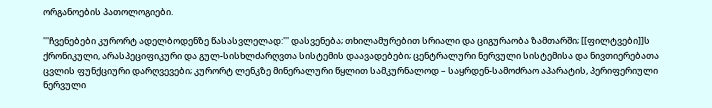ორგანოების პათოლოგიები.

'''ჩვენებები კურორტ ადელბოდენზე წასასვლელად:''' დასვენება; თხილამურებით სრიალი და ციგურაობა ზამთარში; [[ფილტვები]]ს ქრონიკული, არასპეციფიკური და გულ-სისხლძარღვთა სისტემის დაავადებები; ცენტრალური ნერვული სისტემისა და ნივთიერებათა ცვლის ფუნქციური დარღვევები; კურორტ ლენკზე მინერალური წყლით სამკურნალოდ – საყრდენ-სამოძრაო აპარატის, პერიფერიული ნერვული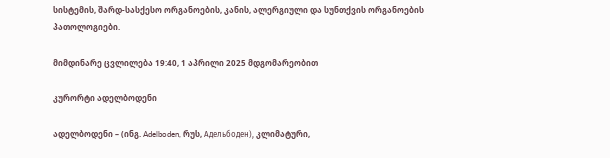სისტემის, შარდ-სასქესო ორგანოების, კანის, ალერგიული და სუნთქვის ორგანოების პათოლოგიები.

მიმდინარე ცვლილება 19:40, 1 აპრილი 2025 მდგომარეობით

კურორტი ადელბოდენი

ადელბოდენი – (ინგ. Adelboden, რუს, Адельбоден), კლიმატური,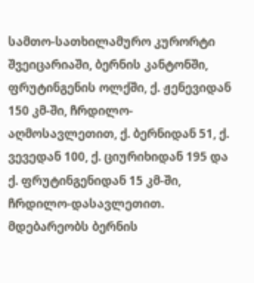სამთო-სათხილამურო კურორტი შვეიცარიაში, ბერნის კანტონში, ფრუტინგენის ოლქში, ქ. ჟენევიდან 150 კმ-ში, ჩრდილო-აღმოსავლეთით, ქ. ბერნიდან 51, ქ. ვევედან 100, ქ. ციურიხიდან 195 და ქ. ფრუტინგენიდან 15 კმ-ში, ჩრდილო-დასავლეთით. მდებარეობს ბერნის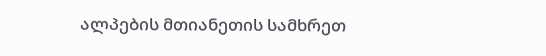ალპების მთიანეთის სამხრეთ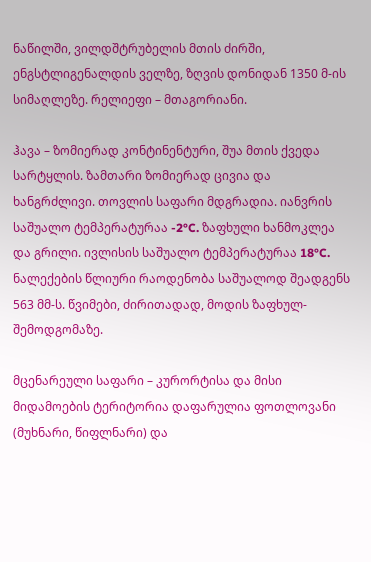ნაწილში, ვილდშტრუბელის მთის ძირში, ენგსტლიგენალდის ველზე, ზღვის დონიდან 1350 მ-ის სიმაღლეზე. რელიეფი – მთაგორიანი.

ჰავა – ზომიერად კონტინენტური, შუა მთის ქვედა სარტყლის. ზამთარი ზომიერად ცივია და ხანგრძლივი. თოვლის საფარი მდგრადია. იანვრის საშუალო ტემპერატურაა -2°C. ზაფხული ხანმოკლეა და გრილი. ივლისის საშუალო ტემპერატურაა 18°C. ნალექების წლიური რაოდენობა საშუალოდ შეადგენს 563 მმ-ს. წვიმები, ძირითადად, მოდის ზაფხულ-შემოდგომაზე.

მცენარეული საფარი – კურორტისა და მისი მიდამოების ტერიტორია დაფარულია ფოთლოვანი (მუხნარი, წიფლნარი) და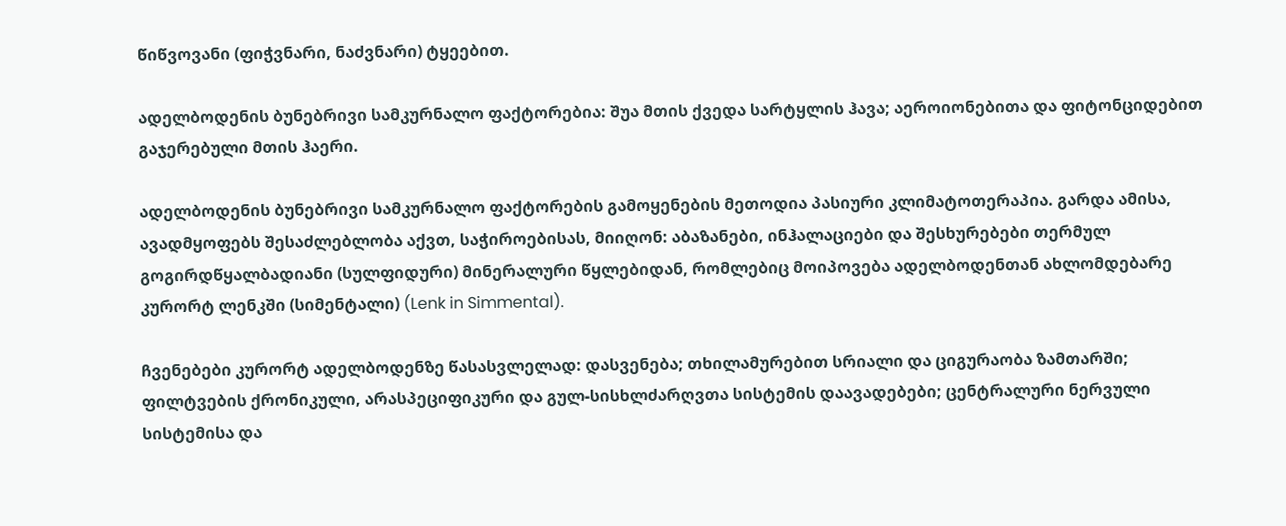წიწვოვანი (ფიჭვნარი, ნაძვნარი) ტყეებით.

ადელბოდენის ბუნებრივი სამკურნალო ფაქტორებია: შუა მთის ქვედა სარტყლის ჰავა; აეროიონებითა და ფიტონციდებით გაჯერებული მთის ჰაერი.

ადელბოდენის ბუნებრივი სამკურნალო ფაქტორების გამოყენების მეთოდია პასიური კლიმატოთერაპია. გარდა ამისა, ავადმყოფებს შესაძლებლობა აქვთ, საჭიროებისას, მიიღონ: აბაზანები, ინჰალაციები და შესხურებები თერმულ გოგირდწყალბადიანი (სულფიდური) მინერალური წყლებიდან, რომლებიც მოიპოვება ადელბოდენთან ახლომდებარე კურორტ ლენკში (სიმენტალი) (Lenk in Simmental).

ჩვენებები კურორტ ადელბოდენზე წასასვლელად: დასვენება; თხილამურებით სრიალი და ციგურაობა ზამთარში; ფილტვების ქრონიკული, არასპეციფიკური და გულ-სისხლძარღვთა სისტემის დაავადებები; ცენტრალური ნერვული სისტემისა და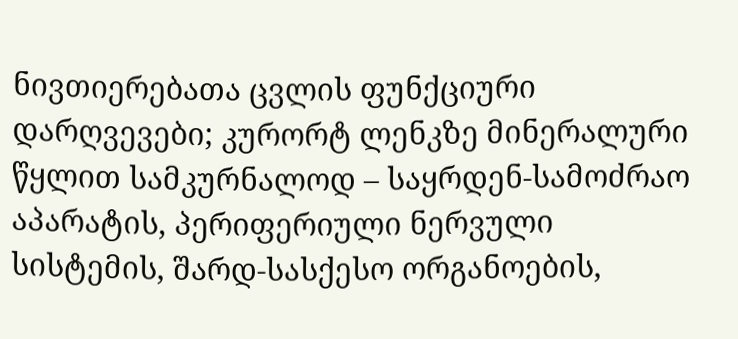ნივთიერებათა ცვლის ფუნქციური დარღვევები; კურორტ ლენკზე მინერალური წყლით სამკურნალოდ – საყრდენ-სამოძრაო აპარატის, პერიფერიული ნერვული სისტემის, შარდ-სასქესო ორგანოების,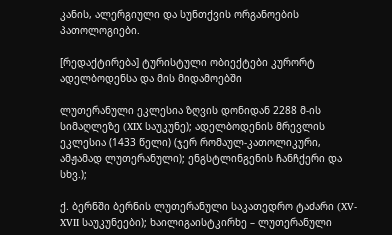კანის, ალერგიული და სუნთქვის ორგანოების პათოლოგიები.

[რედაქტირება] ტურისტული ობიექტები კურორტ ადელბოდენსა და მის მიდამოებში

ლუთერანული ეკლესია ზღვის დონიდან 2288 მ-ის სიმაღლეზე (XIX საუკუნე); ადელბოდენის მრევლის ეკლესია (1433 წელი) (ჯერ რომაულ-კათოლიკური, ამჟამად ლუთერანული); ენგსტლინგენის ჩანჩქერი და სხვ.);

ქ. ბერნში ბერნის ლუთერანული საკათედრო ტაძარი (XV-XVII საუკუნეები); ხაილიგაისტკირხე – ლუთერანული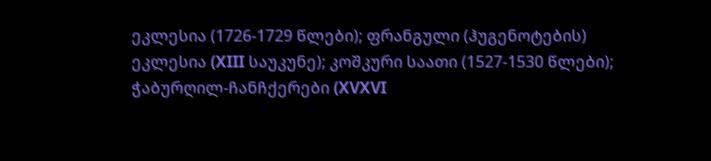ეკლესია (1726-1729 წლები); ფრანგული (ჰუგენოტების) ეკლესია (XIII საუკუნე); კოშკური საათი (1527-1530 წლები); ჭაბურღილ-ჩანჩქერები (XVXVI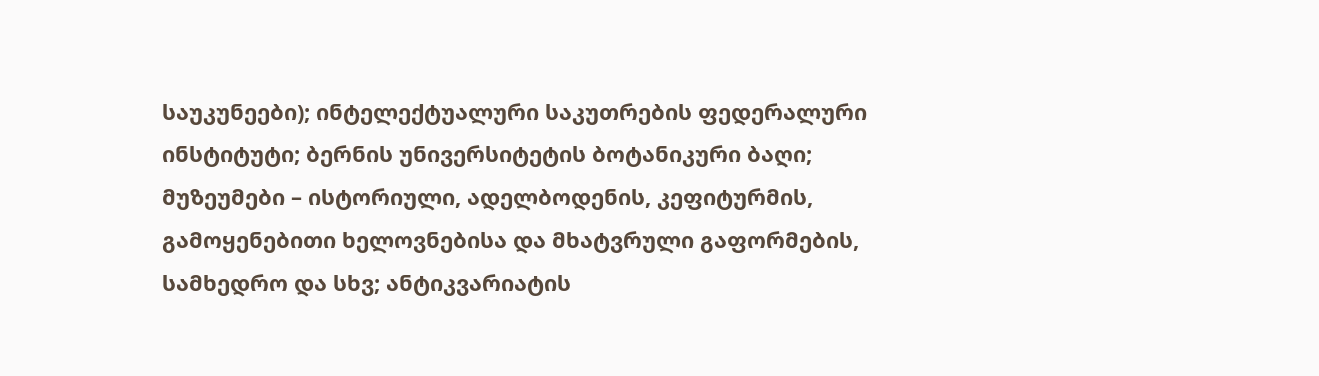საუკუნეები); ინტელექტუალური საკუთრების ფედერალური ინსტიტუტი; ბერნის უნივერსიტეტის ბოტანიკური ბაღი; მუზეუმები – ისტორიული, ადელბოდენის, კეფიტურმის, გამოყენებითი ხელოვნებისა და მხატვრული გაფორმების, სამხედრო და სხვ; ანტიკვარიატის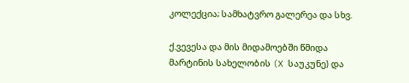კოლექცია; სამხატვრო გალერეა და სხვ.

ქ.ვევესა და მის მიდამოებში წმიდა მარტინის სახელობის (X საუკუნე) და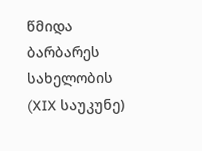წმიდა ბარბარეს სახელობის (XIX საუკუნე)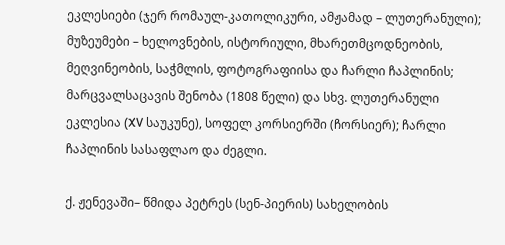ეკლესიები (ჯერ რომაულ-კათოლიკური, ამჟამად – ლუთერანული); მუზეუმები – ხელოვნების, ისტორიული, მხარეთმცოდნეობის, მეღვინეობის, საჭმლის, ფოტოგრაფიისა და ჩარლი ჩაპლინის; მარცვალსაცავის შენობა (1808 წელი) და სხვ. ლუთერანული ეკლესია (XV საუკუნე), სოფელ კორსიერში (ჩორსიერ); ჩარლი ჩაპლინის სასაფლაო და ძეგლი.

ქ. ჟენევაში– წმიდა პეტრეს (სენ-პიერის) სახელობის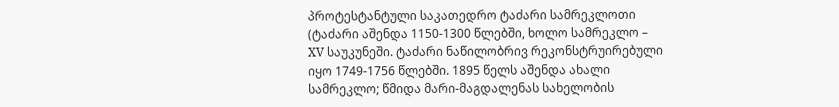პროტესტანტული საკათედრო ტაძარი სამრეკლოთი (ტაძარი აშენდა 1150-1300 წლებში, ხოლო სამრეკლო – XV საუკუნეში. ტაძარი ნაწილობრივ რეკონსტრუირებული იყო 1749-1756 წლებში. 1895 წელს აშენდა ახალი სამრეკლო; წმიდა მარი-მაგდალენას სახელობის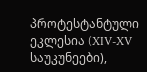პროტესტანტული ეკლესია (XIV-XV საუკუნეები),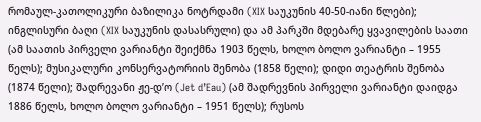რომაულ-კათოლიკური ბაზილიკა ნოტრდამი (XIX საუკუნის 40-50-იანი წლები); ინგლისური ბაღი (XIX საუკუნის დასასრული) და ამ პარკში მდებარე ყვავილების საათი (ამ საათის პირველი ვარიანტი შეიქმნა 1903 წელს, ხოლო ბოლო ვარიანტი – 1955 წელს); მუსიკალური კონსერვატორიის შენობა (1858 წელი); დიდი თეატრის შენობა (1874 წელი); შადრევანი ჟე-დ’ო (Jet d’Eau) (ამ შადრევნის პირველი ვარიანტი დაიდგა 1886 წელს, ხოლო ბოლო ვარიანტი – 1951 წელს); რუსოს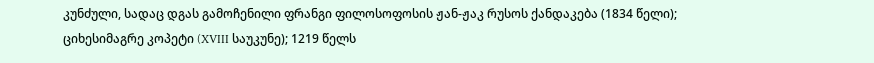კუნძული, სადაც დგას გამოჩენილი ფრანგი ფილოსოფოსის ჟან-ჟაკ რუსოს ქანდაკება (1834 წელი); ციხესიმაგრე კოპეტი (XVIII საუკუნე); 1219 წელს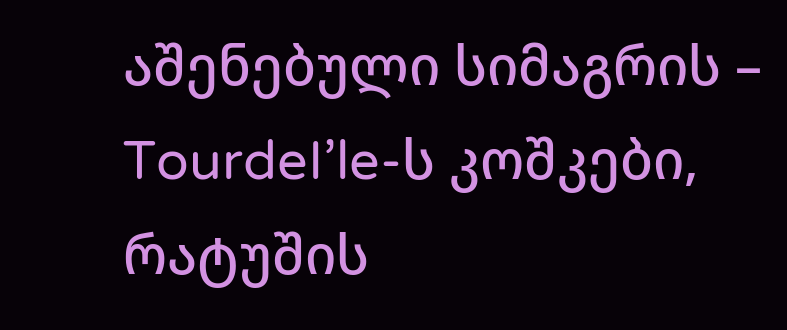აშენებული სიმაგრის – TourdeI’le-ს კოშკები, რატუშის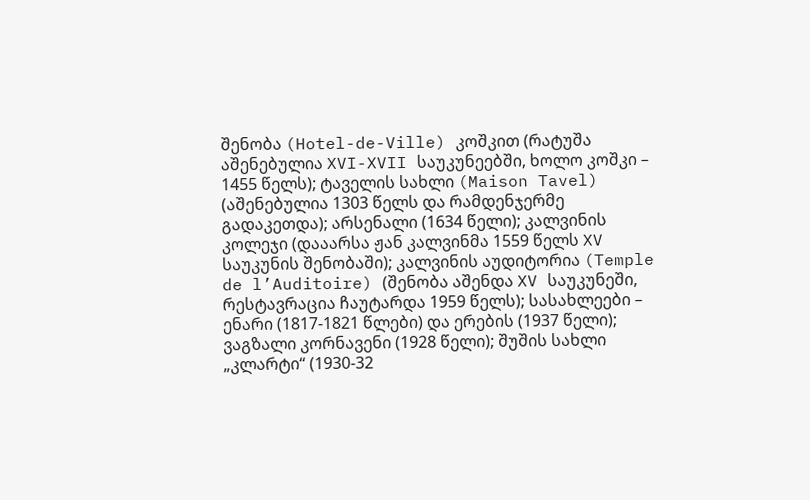შენობა (Hotel-de-Ville) კოშკით (რატუშა აშენებულია XVI-XVII საუკუნეებში, ხოლო კოშკი – 1455 წელს); ტაველის სახლი (Maison Tavel) (აშენებულია 1303 წელს და რამდენჯერმე გადაკეთდა); არსენალი (1634 წელი); კალვინის კოლეჯი (დააარსა ჟან კალვინმა 1559 წელს XV საუკუნის შენობაში); კალვინის აუდიტორია (Temple de l’Auditoire) (შენობა აშენდა XV საუკუნეში, რესტავრაცია ჩაუტარდა 1959 წელს); სასახლეები – ენარი (1817-1821 წლები) და ერების (1937 წელი); ვაგზალი კორნავენი (1928 წელი); შუშის სახლი „კლარტი“ (1930-32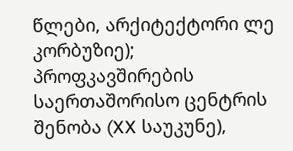წლები, არქიტექტორი ლე კორბუზიე); პროფკავშირების საერთაშორისო ცენტრის შენობა (XX საუკუნე),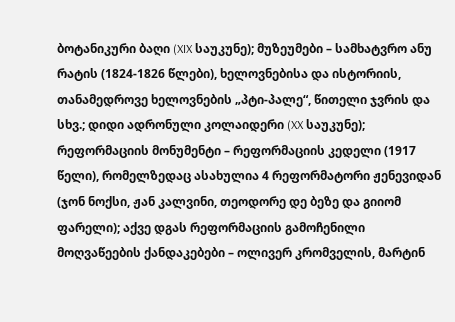ბოტანიკური ბაღი (XIX საუკუნე); მუზეუმები – სამხატვრო ანუ რატის (1824-1826 წლები), ხელოვნებისა და ისტორიის, თანამედროვე ხელოვნების „პტი-პალე“, წითელი ჯვრის და სხვ.; დიდი ადრონული კოლაიდერი (XX საუკუნე); რეფორმაციის მონუმენტი – რეფორმაციის კედელი (1917 წელი), რომელზედაც ასახულია 4 რეფორმატორი ჟენევიდან (ჯონ ნოქსი, ჟან კალვინი, თეოდორე დე ბეზე და გიიომ ფარელი); აქვე დგას რეფორმაციის გამოჩენილი მოღვაწეების ქანდაკებები – ოლივერ კრომველის, მარტინ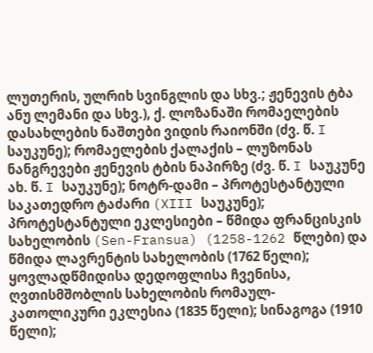ლუთერის, ულრიხ სვინგლის და სხვ.; ჟენევის ტბა ანუ ლემანი და სხვ.), ქ. ლოზანაში რომაელების დასახლების ნაშთები ვიდის რაიონში (ძვ. წ. I საუკუნე); რომაელების ქალაქის – ლუზონას ნანგრევები ჟენევის ტბის ნაპირზე (ძვ. წ. I საუკუნე ახ. წ. I საუკუნე); ნოტრ-დამი – პროტესტანტული საკათედრო ტაძარი (XIII საუკუნე); პროტესტანტული ეკლესიები – წმიდა ფრანცისკის სახელობის (Sen-Fransua) (1258-1262 წლები) და წმიდა ლავრენტის სახელობის (1762 წელი); ყოვლადწმიდისა დედოფლისა ჩვენისა, ღვთისმშობლის სახელობის რომაულ-კათოლიკური ეკლესია (1835 წელი); სინაგოგა (1910 წელი);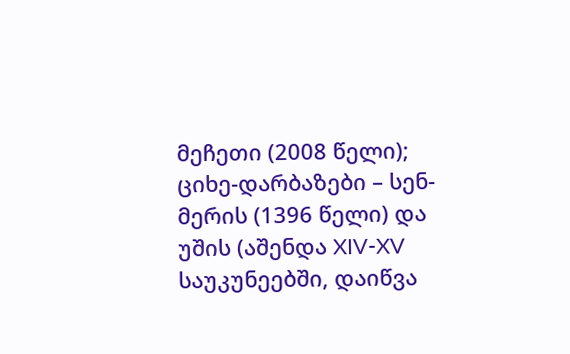მეჩეთი (2008 წელი); ციხე-დარბაზები – სენ-მერის (1396 წელი) და უშის (აშენდა XIV-XV საუკუნეებში, დაიწვა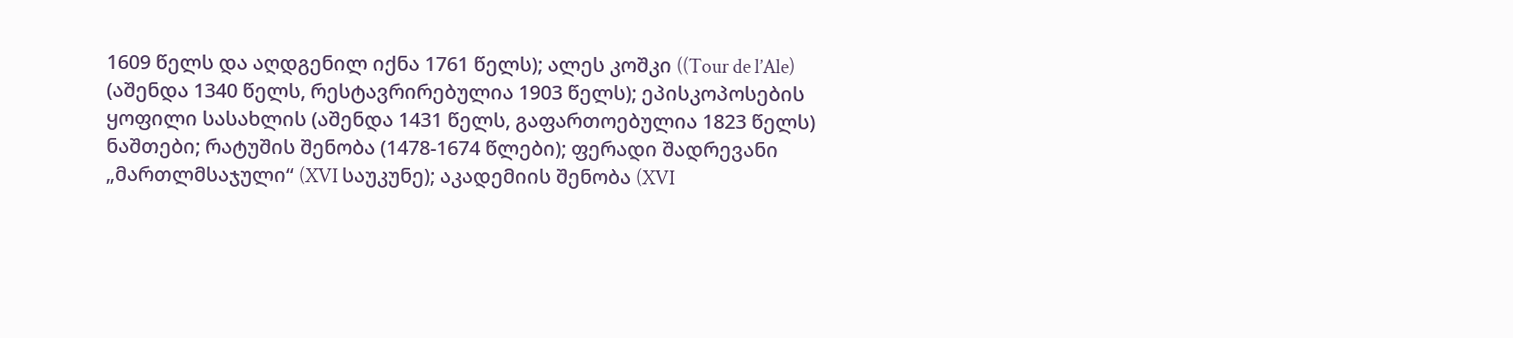1609 წელს და აღდგენილ იქნა 1761 წელს); ალეს კოშკი ((Tour de l’Ale) (აშენდა 1340 წელს, რესტავრირებულია 1903 წელს); ეპისკოპოსების ყოფილი სასახლის (აშენდა 1431 წელს, გაფართოებულია 1823 წელს) ნაშთები; რატუშის შენობა (1478-1674 წლები); ფერადი შადრევანი „მართლმსაჯული“ (XVI საუკუნე); აკადემიის შენობა (XVI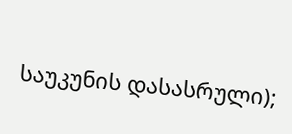საუკუნის დასასრული);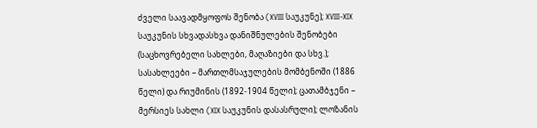ძველი საავადმყოფოს შენობა (XVIII საუკუნე); XVIII-XIX საუკუნის სხვადასხვა დანიშნულების შენობები (საცხოვრებელი სახლები, მაღაზიები და სხვ.); სასახლეები – მართლმსაჯულების მომბენოში (1886 წელი) და რიუმინის (1892-1904 წელი); ცათამბჯენი – მერსიეს სახლი (XIX საუკუნის დასასრული); ლოზანის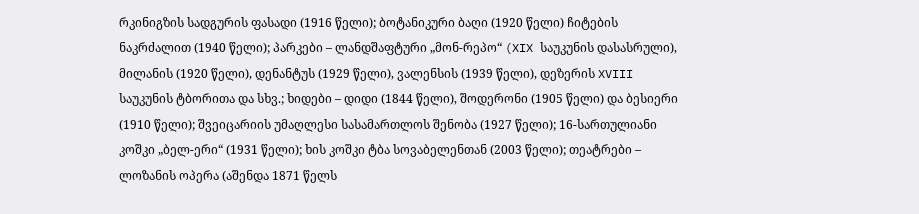რკინიგზის სადგურის ფასადი (1916 წელი); ბოტანიკური ბაღი (1920 წელი) ჩიტების ნაკრძალით (1940 წელი); პარკები – ლანდშაფტური „მონ-რეპო“ (XIX საუკუნის დასასრული), მილანის (1920 წელი), დენანტუს (1929 წელი), ვალენსის (1939 წელი), დეზერის XVIII საუკუნის ტბორითა და სხვ.; ხიდები – დიდი (1844 წელი), შოდერონი (1905 წელი) და ბესიერი (1910 წელი); შვეიცარიის უმაღლესი სასამართლოს შენობა (1927 წელი); 16-სართულიანი კოშკი „ბელ-ერი“ (1931 წელი); ხის კოშკი ტბა სოვაბელენთან (2003 წელი); თეატრები – ლოზანის ოპერა (აშენდა 1871 წელს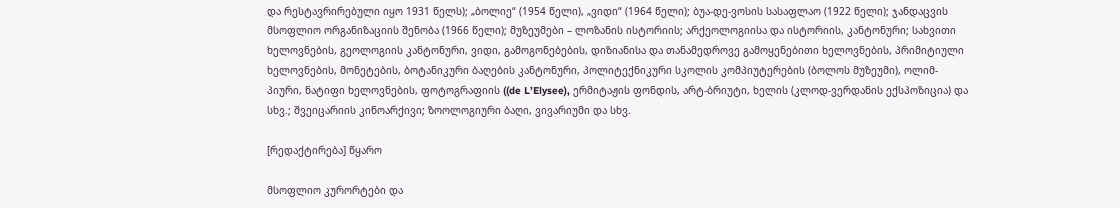და რესტავრირებული იყო 1931 წელს); „ბოლიე“ (1954 წელი), „ვიდი“ (1964 წელი); ბუა-დე-ვოსის სასაფლაო (1922 წელი); ჯანდაცვის მსოფლიო ორგანიზაციის შენობა (1966 წელი); მუზეუმები – ლოზანის ისტორიის; არქეოლოგიისა და ისტორიის, კანტონური; სახვითი ხელოვნების, გეოლოგიის კანტონური, ვიდი, გამოგონებების, დიზიანისა და თანამედროვე გამოყენებითი ხელოვნების, პრიმიტიული ხელოვნების, მონეტების, ბოტანიკური ბაღების კანტონური, პოლიტექნიკური სკოლის კომპიუტერების (ბოლოს მუზეუმი), ოლიმ-პიური, ნატიფი ხელოვნების, ფოტოგრაფიის ((de L’Elysee), ერმიტაჟის ფონდის, არტ-ბრიუტი, ხელის (კლოდ-ვერდანის ექსპოზიცია) და სხვ.; შვეიცარიის კინოარქივი; ზოოლოგიური ბაღი, ვივარიუმი და სხვ.

[რედაქტირება] წყარო

მსოფლიო კურორტები და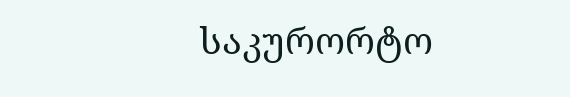საკურორტო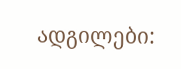ადგილები: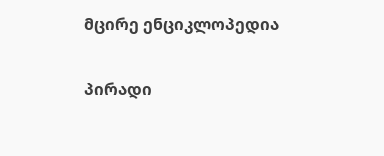მცირე ენციკლოპედია

პირადი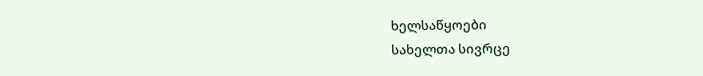ხელსაწყოები
სახელთა სივრცე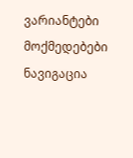ვარიანტები
მოქმედებები
ნავიგაცია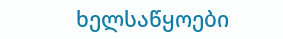ხელსაწყოები